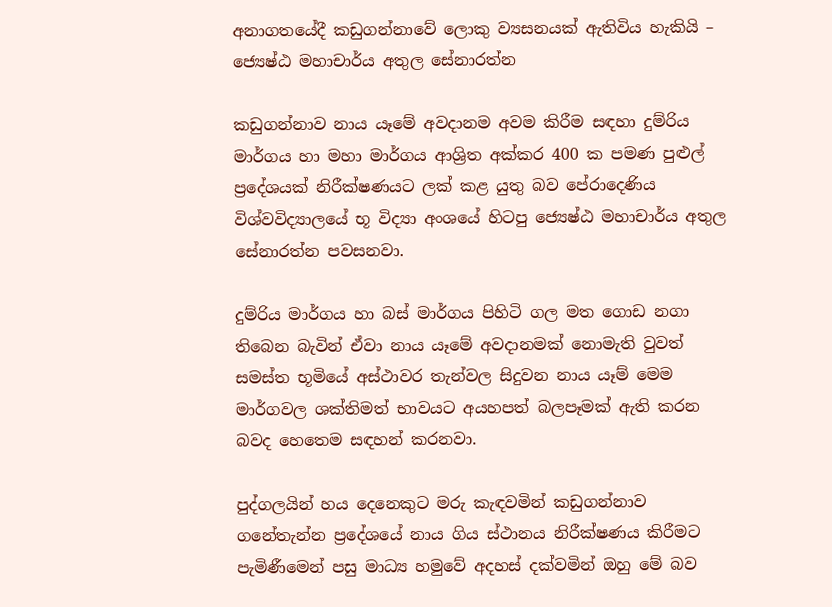අනාගතයේදී කඩුගන්නාවේ ලොකු ව්‍යසනයක් ඇතිවිය හැකියි – ජ්‍යෙෂ්ඨ මහාචාර්ය අතුල සේනාරත්න

කඩුගන්නාව නාය යෑමේ අවදානම අවම කිරීම සඳහා දුම්රිය මාර්ගය හා මහා මාර්ගය ආශ්‍රිත අක්කර 400 ක පමණ පුළුල් ප්‍රදේශයක් නිරීක්ෂණයට ලක් කළ යුතු බව පේරාදෙණිය විශ්වවිද්‍යාලයේ භූ විද්‍යා අංශයේ හිටපු ජ්‍යෙෂ්ඨ මහාචාර්ය අතුල සේනාරත්න පවසනවා.

දුම්රිය මාර්ගය හා බස් මාර්ගය පිහිටි ගල මත ගොඩ නගා තිබෙන බැවින් ඒවා නාය යෑමේ අවදානමක් නොමැති වුවත් සමස්ත භූමියේ අස්ථාවර තැන්වල සිදුවන නාය යෑම් මෙම මාර්ගවල ශක්තිමත් භාවයට අයහපත් බලපෑමක් ඇති කරන බවද හෙතෙම සඳහන් කරනවා.

පුද්ගලයින් හය දෙනෙකුට මරු කැඳවමින් කඩුගන්නාව ගනේතැන්න ප්‍රදේශයේ නාය ගිය ස්ථානය නිරීක්ෂණය කිරීමට පැමිණීමෙන් පසු මාධ්‍ය හමුවේ අදහස් දක්වමින් ඔහු මේ බව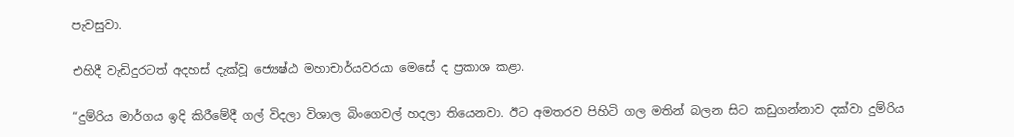පැවසුවා.

එහිදී වැඩිදුරටත් අදහස් දැක්වූ ජ්‍යෙෂ්ඨ මහාචාර්යවරයා මෙසේ ද ප්‍රකාශ කළා.

“දුම්රිය මාර්ගය ඉදි කිරීමේදී ගල් විදලා විශාල බිංගෙවල් හදලා තියෙනවා. ඊට අමතරව පිහිටි ගල මතින් බලන සිට කඩුගන්නාව දක්වා දුම්රිය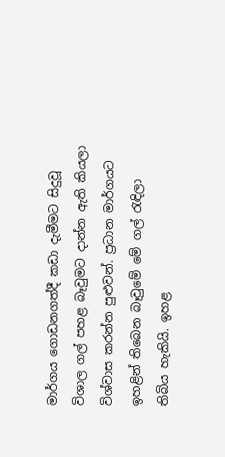මාර්ගය ගොඩනගත්දී කඩා දැමීමට සිදුවූ විශාල ගල් පහළ බෑවුමට දාන්න ඇති කියලා විශ්වාස කරන්න පුළුවන්. ප්‍රධාන මාර්ගයට ඉහළින් තිබෙන බෑවුමේ මේ ගල් රැඳිලා තිබිය හැකියි. ඉහළ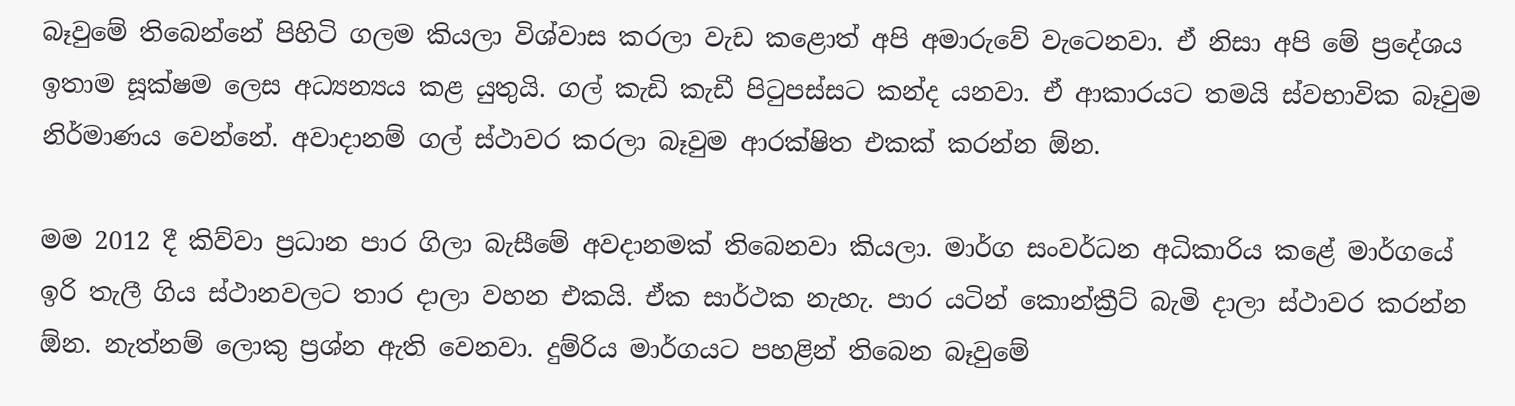බෑවුමේ තිබෙන්නේ පිහිටි ගලම කියලා විශ්වාස කරලා වැඩ කළොත් අපි අමාරුවේ වැටෙනවා. ඒ නිසා අපි මේ ප්‍රදේශය ඉතාම සූක්ෂම ලෙස අධ්‍යන්‍යය කළ යුතුයි. ගල් කැඩි කැඩී පිටුපස්සට කන්ද යනවා. ඒ ආකාරයට තමයි ස්වභාවික බෑවුම නිර්මාණය වෙන්නේ. අවාදානම් ගල් ස්ථාවර කරලා බෑවුම ආරක්ෂිත එකක් කරන්න ඕන.

මම 2012 දී කිව්වා ප්‍රධාන පාර ගිලා බැසීමේ අවදානමක් තිබෙනවා කියලා. මාර්ග සංවර්ධන අධිකාරිය කළේ මාර්ගයේ ඉරි තැලී ගිය ස්ථානවලට තාර දාලා වහන එකයි. ඒක සාර්ථක නැහැ. පාර යටින් කොන්ක්‍රීට් බැමි දාලා ස්ථාවර කරන්න ඕන. නැත්නම් ලොකු ප්‍රශ්න ඇති වෙනවා. දුම්රිය මාර්ගයට පහළින් තිබෙන බෑවුමේ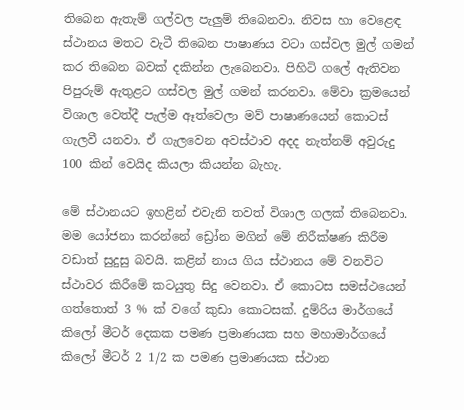තිබෙන ඇතැම් ගල්වල පැලුම් තිබෙනවා. නිවස හා වෙළෙඳ ස්ථානය මතට වැටී තිබෙන පාෂාණය වටා ගස්වල මුල් ගමන් කර තිබෙන බවක් දකින්න ලැබෙනවා. පිහිටි ගලේ ඇතිවන පිපුරුම් ඇතුළට ගස්වල මුල් ගමන් කරනවා. මේවා ක්‍රමයෙන් විශාල වෙත්දී පැල්ම ඈත්වෙලා මව් පාෂාණයෙන් කොටස් ගැලවී යනවා. ඒ ගැලවෙන අවස්ථාව අදද නැත්නම් අවුරුදු 100 කින් වෙයිද කියලා කියන්න බැහැ.

මේ ස්ථානයට ඉහළින් එවැනි තවත් විශාල ගලක් තිබෙනවා. මම යෝජනා කරන්නේ ඩ්‍රෝන මගින් මේ නිරීක්ෂණ කිරීම වඩාත් සුදුසු බවයි. කළින් නාය ගිය ස්ථානය මේ වනවිට ස්ථාවර කිරීමේ කටයුතු සිදු වෙනවා. ඒ කොටස සමස්ථයෙන් ගත්තොත් 3 % ක් වගේ කුඩා කොටසක්. දුම්රිය මාර්ගයේ කිලෝ මීටර් දෙකක පමණ ප්‍රමාණයක සහ මහාමාර්ගයේ කිලෝ මීටර් 2 1/2 ක පමණ ප්‍රමාණයක ස්ථාන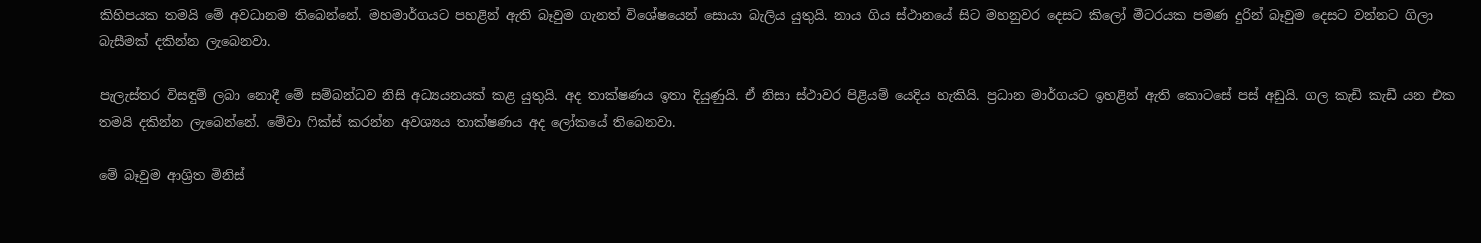කිහිපයක තමයි මේ අවධානම තිබෙන්නේ. මහමාර්ගයට පහළින් ඇති බෑවුම ගැනත් විශේෂයෙන් සොයා බැලිය යුතුයි. නාය ගිය ස්ථානයේ සිට මහනුවර දෙසට කිලෝ මීටරයක පමණ දුරින් බෑවුම දෙසට වන්නට ගිලා බැසීමක් දකින්න ලැබෙනවා.

පැලැස්තර විසඳුම් ලබා නොදී මේ සම්බන්ධව නිසි අධ්‍යයනයක් කළ යුතුයි. අද තාක්ෂණය ඉතා දියුණුයි. ඒ නිසා ස්ථාවර පිළියම් යෙදිය හැකියි. ප්‍රධාන මාර්ගයට ඉහළින් ඇති කොටසේ පස් අඩුයි. ගල කැඩි කැඩී යන එක තමයි දකින්න ලැබෙන්නේ. මේවා ෆික්ස් කරන්න අවශ්‍යය තාක්ෂණය අද‍ ලෝකයේ තිබෙනවා.

මේ බෑවුම ආශ්‍රිත මිනිස්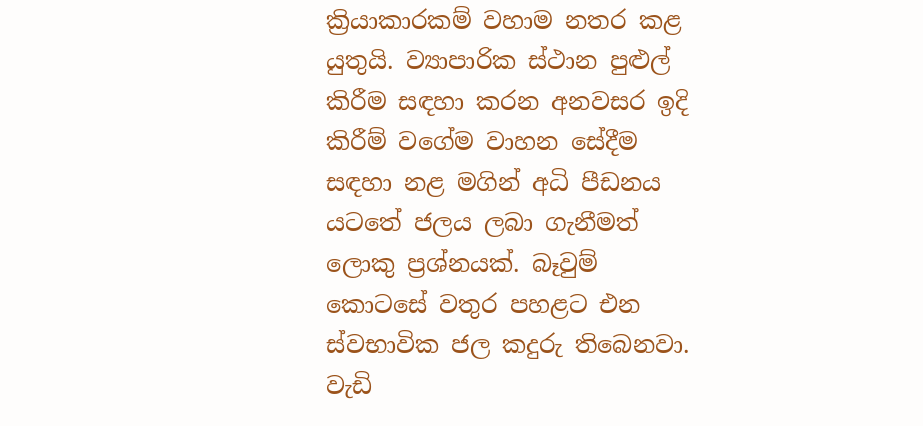ක්‍රියාකාරකම් වහාම නතර කළ යුතුයි. ව්‍යාපාරික ස්ථාන පුළුල් කිරීම සඳහා කරන අනවසර ඉදි කිරීම් වගේම වාහන සේදීම සඳහා නළ මගින් අධි පීඩනය යටතේ ජලය ලබා ගැනීමත් ලොකු ප්‍රශ්නයක්. බෑවුම් කොටසේ වතුර පහළට එන ස්වභාවික ජල කදුරු තිබෙනවා. වැඩි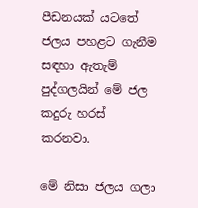පීඩනයක් යටතේ ජලය පහළට ගැනීම සඳහා ඇතැම් පුද්ගලයින් මේ ජල කදුරු හරස් කරනවා.

මේ නිසා ජලය ගලා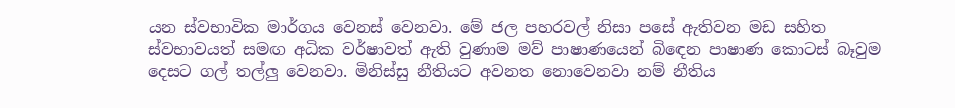යන ස්වභාවික මාර්ගය වෙනස් වෙනවා. මේ ජල පහරවල් නිසා පසේ ඇතිවන මඩ සහිත ස්වභාවයත් සමඟ අධික වර්ෂාවත් ඇති වුණාම මව් පාෂාණයෙන් බිඳෙන පාෂාණ කොටස් බෑවුම දෙසට ගල් තල්ලු වෙනවා. මිනිස්සු නීතියට අවනත නොවෙනවා නම් නීතිය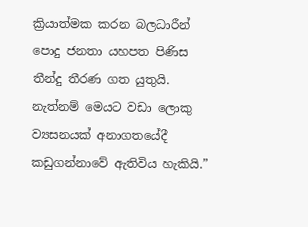ක්‍රියාත්මක කරන බලධාරීන් පොදු ජනතා යහපත පිණිස තීන්දු තීරණ ගත යුතුයි. නැත්නම් මෙයට වඩා ලොකු ව්‍යසනයක් අනාගතයේදී කඩුගන්නාවේ ඇතිවිය හැකියි.”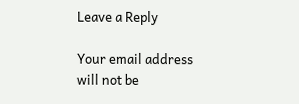Leave a Reply

Your email address will not be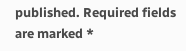published. Required fields are marked *